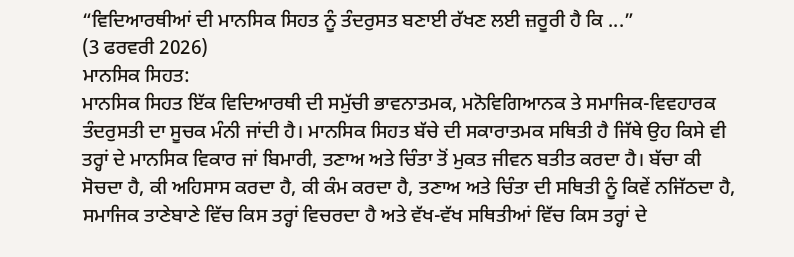“ਵਿਦਿਆਰਥੀਆਂ ਦੀ ਮਾਨਸਿਕ ਸਿਹਤ ਨੂੰ ਤੰਦਰੁਸਤ ਬਣਾਈ ਰੱਖਣ ਲਈ ਜ਼ਰੂਰੀ ਹੈ ਕਿ ...”
(3 ਫਰਵਰੀ 2026)
ਮਾਨਸਿਕ ਸਿਹਤ:
ਮਾਨਸਿਕ ਸਿਹਤ ਇੱਕ ਵਿਦਿਆਰਥੀ ਦੀ ਸਮੁੱਚੀ ਭਾਵਨਾਤਮਕ, ਮਨੋਵਿਗਿਆਨਕ ਤੇ ਸਮਾਜਿਕ-ਵਿਵਹਾਰਕ ਤੰਦਰੁਸਤੀ ਦਾ ਸੂਚਕ ਮੰਨੀ ਜਾਂਦੀ ਹੈ। ਮਾਨਸਿਕ ਸਿਹਤ ਬੱਚੇ ਦੀ ਸਕਾਰਾਤਮਕ ਸਥਿਤੀ ਹੈ ਜਿੱਥੇ ਉਹ ਕਿਸੇ ਵੀ ਤਰ੍ਹਾਂ ਦੇ ਮਾਨਸਿਕ ਵਿਕਾਰ ਜਾਂ ਬਿਮਾਰੀ, ਤਣਾਅ ਅਤੇ ਚਿੰਤਾ ਤੋਂ ਮੁਕਤ ਜੀਵਨ ਬਤੀਤ ਕਰਦਾ ਹੈ। ਬੱਚਾ ਕੀ ਸੋਚਦਾ ਹੈ, ਕੀ ਅਹਿਸਾਸ ਕਰਦਾ ਹੈ, ਕੀ ਕੰਮ ਕਰਦਾ ਹੈ, ਤਣਾਅ ਅਤੇ ਚਿੰਤਾ ਦੀ ਸਥਿਤੀ ਨੂੰ ਕਿਵੇਂ ਨਜਿੱਠਦਾ ਹੈ, ਸਮਾਜਿਕ ਤਾਣੇਬਾਣੇ ਵਿੱਚ ਕਿਸ ਤਰ੍ਹਾਂ ਵਿਚਰਦਾ ਹੈ ਅਤੇ ਵੱਖ-ਵੱਖ ਸਥਿਤੀਆਂ ਵਿੱਚ ਕਿਸ ਤਰ੍ਹਾਂ ਦੇ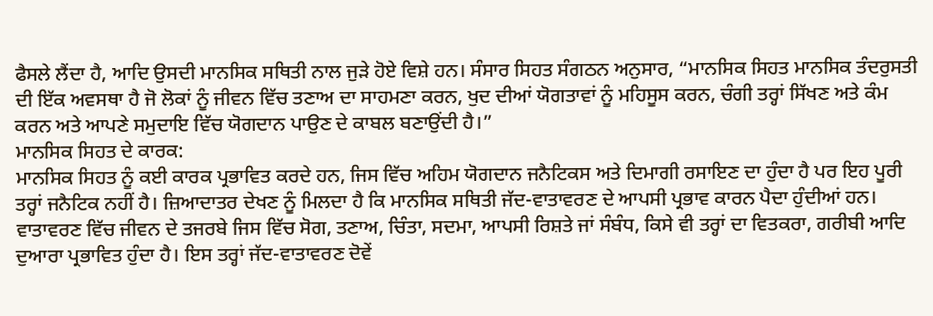ਫੈਸਲੇ ਲੈਂਦਾ ਹੈ, ਆਦਿ ਉਸਦੀ ਮਾਨਸਿਕ ਸਥਿਤੀ ਨਾਲ ਜੁੜੇ ਹੋਏ ਵਿਸ਼ੇ ਹਨ। ਸੰਸਾਰ ਸਿਹਤ ਸੰਗਠਨ ਅਨੁਸਾਰ, “ਮਾਨਸਿਕ ਸਿਹਤ ਮਾਨਸਿਕ ਤੰਦਰੁਸਤੀ ਦੀ ਇੱਕ ਅਵਸਥਾ ਹੈ ਜੋ ਲੋਕਾਂ ਨੂੰ ਜੀਵਨ ਵਿੱਚ ਤਣਾਅ ਦਾ ਸਾਹਮਣਾ ਕਰਨ, ਖੁਦ ਦੀਆਂ ਯੋਗਤਾਵਾਂ ਨੂੰ ਮਹਿਸੂਸ ਕਰਨ, ਚੰਗੀ ਤਰ੍ਹਾਂ ਸਿੱਖਣ ਅਤੇ ਕੰਮ ਕਰਨ ਅਤੇ ਆਪਣੇ ਸਮੁਦਾਇ ਵਿੱਚ ਯੋਗਦਾਨ ਪਾਉਣ ਦੇ ਕਾਬਲ ਬਣਾਉਂਦੀ ਹੈ।”
ਮਾਨਸਿਕ ਸਿਹਤ ਦੇ ਕਾਰਕ:
ਮਾਨਸਿਕ ਸਿਹਤ ਨੂੰ ਕਈ ਕਾਰਕ ਪ੍ਰਭਾਵਿਤ ਕਰਦੇ ਹਨ, ਜਿਸ ਵਿੱਚ ਅਹਿਮ ਯੋਗਦਾਨ ਜਨੈਟਿਕਸ ਅਤੇ ਦਿਮਾਗੀ ਰਸਾਇਣ ਦਾ ਹੁੰਦਾ ਹੈ ਪਰ ਇਹ ਪੂਰੀ ਤਰ੍ਹਾਂ ਜਨੈਟਿਕ ਨਹੀਂ ਹੈ। ਜ਼ਿਆਦਾਤਰ ਦੇਖਣ ਨੂੰ ਮਿਲਦਾ ਹੈ ਕਿ ਮਾਨਸਿਕ ਸਥਿਤੀ ਜੱਦ-ਵਾਤਾਵਰਣ ਦੇ ਆਪਸੀ ਪ੍ਰਭਾਵ ਕਾਰਨ ਪੈਦਾ ਹੁੰਦੀਆਂ ਹਨ। ਵਾਤਾਵਰਣ ਵਿੱਚ ਜੀਵਨ ਦੇ ਤਜਰਬੇ ਜਿਸ ਵਿੱਚ ਸੋਗ, ਤਣਾਅ, ਚਿੰਤਾ, ਸਦਮਾ, ਆਪਸੀ ਰਿਸ਼ਤੇ ਜਾਂ ਸੰਬੰਧ, ਕਿਸੇ ਵੀ ਤਰ੍ਹਾਂ ਦਾ ਵਿਤਕਰਾ, ਗਰੀਬੀ ਆਦਿ ਦੁਆਰਾ ਪ੍ਰਭਾਵਿਤ ਹੁੰਦਾ ਹੈ। ਇਸ ਤਰ੍ਹਾਂ ਜੱਦ-ਵਾਤਾਵਰਣ ਦੋਵੇਂ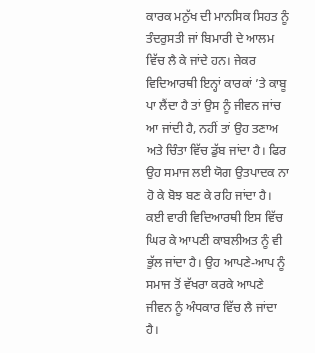ਕਾਰਕ ਮਨੁੱਖ ਦੀ ਮਾਨਸਿਕ ਸਿਹਤ ਨੂੰ ਤੰਦਰੁਸਤੀ ਜਾਂ ਬਿਮਾਰੀ ਦੇ ਆਲਮ ਵਿੱਚ ਲੈ ਕੇ ਜਾਂਦੇ ਹਨ। ਜੇਕਰ ਵਿਦਿਆਰਥੀ ਇਨ੍ਹਾਂ ਕਾਰਕਾਂ ’ਤੇ ਕਾਬੂ ਪਾ ਲੈਂਦਾ ਹੈ ਤਾਂ ਉਸ ਨੂੰ ਜੀਵਨ ਜਾਂਚ ਆ ਜਾਂਦੀ ਹੈ, ਨਹੀਂ ਤਾਂ ਉਹ ਤਣਾਅ ਅਤੇ ਚਿੰਤਾ ਵਿੱਚ ਡੁੱਬ ਜਾਂਦਾ ਹੈ। ਫਿਰ ਉਹ ਸਮਾਜ ਲਈ ਯੋਗ ਉਤਪਾਦਕ ਨਾ ਹੋ ਕੇ ਬੋਝ ਬਣ ਕੇ ਰਹਿ ਜਾਂਦਾ ਹੈ। ਕਈ ਵਾਰੀ ਵਿਦਿਆਰਥੀ ਇਸ ਵਿੱਚ ਘਿਰ ਕੇ ਆਪਣੀ ਕਾਬਲੀਅਤ ਨੂੰ ਵੀ ਭੁੱਲ ਜਾਂਦਾ ਹੈ। ਉਹ ਆਪਣੇ-ਆਪ ਨੂੰ ਸਮਾਜ ਤੋਂ ਵੱਖਰਾ ਕਰਕੇ ਆਪਣੇ ਜੀਵਨ ਨੂੰ ਅੰਧਕਾਰ ਵਿੱਚ ਲੈ ਜਾਂਦਾ ਹੈ।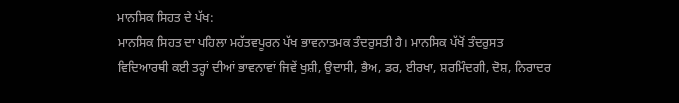ਮਾਨਸਿਕ ਸਿਹਤ ਦੇ ਪੱਖ:
ਮਾਨਸਿਕ ਸਿਹਤ ਦਾ ਪਹਿਲਾ ਮਹੱਤਵਪੂਰਨ ਪੱਖ ਭਾਵਨਾਤਮਕ ਤੰਦਰੁਸਤੀ ਹੈ। ਮਾਨਸਿਕ ਪੱਖੋਂ ਤੰਦਰੁਸਤ ਵਿਦਿਆਰਥੀ ਕਈ ਤਰ੍ਹਾਂ ਦੀਆਂ ਭਾਵਨਾਵਾਂ ਜਿਵੇਂ ਖੁਸ਼ੀ, ਉਦਾਸੀ, ਭੈਅ, ਡਰ, ਈਰਖਾ, ਸ਼ਰਮਿੰਦਗੀ, ਦੋਸ਼, ਨਿਰਾਦਰ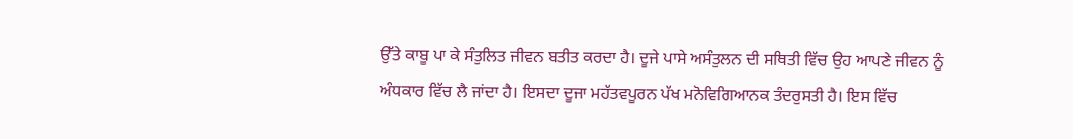ਉੱਤੇ ਕਾਬੂ ਪਾ ਕੇ ਸੰਤੁਲਿਤ ਜੀਵਨ ਬਤੀਤ ਕਰਦਾ ਹੈ। ਦੂਜੇ ਪਾਸੇ ਅਸੰਤੁਲਨ ਦੀ ਸਥਿਤੀ ਵਿੱਚ ਉਹ ਆਪਣੇ ਜੀਵਨ ਨੂੰ ਅੰਧਕਾਰ ਵਿੱਚ ਲੈ ਜਾਂਦਾ ਹੈ। ਇਸਦਾ ਦੂਜਾ ਮਹੱਤਵਪੂਰਨ ਪੱਖ ਮਨੋਵਿਗਿਆਨਕ ਤੰਦਰੁਸਤੀ ਹੈ। ਇਸ ਵਿੱਚ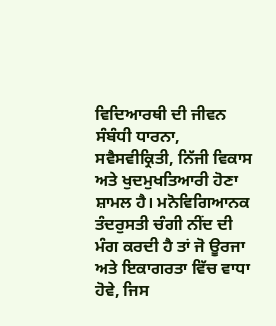ਵਿਦਿਆਰਥੀ ਦੀ ਜੀਵਨ ਸੰਬੰਧੀ ਧਾਰਨਾ, ਸਵੈਸਵੀਕ੍ਰਿਤੀ, ਨਿੱਜੀ ਵਿਕਾਸ ਅਤੇ ਖੁਦਮੁਖਤਿਆਰੀ ਹੋਣਾ ਸ਼ਾਮਲ ਹੈ। ਮਨੋਵਿਗਿਆਨਕ ਤੰਦਰੁਸਤੀ ਚੰਗੀ ਨੀਂਦ ਦੀ ਮੰਗ ਕਰਦੀ ਹੈ ਤਾਂ ਜੋ ਊਰਜਾ ਅਤੇ ਇਕਾਗਰਤਾ ਵਿੱਚ ਵਾਧਾ ਹੋਵੇ, ਜਿਸ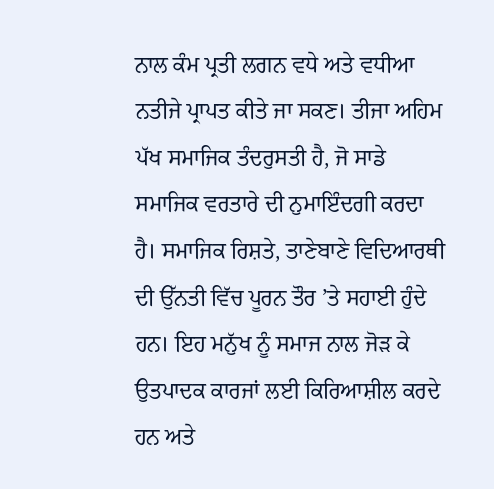ਨਾਲ ਕੰਮ ਪ੍ਰਤੀ ਲਗਨ ਵਧੇ ਅਤੇ ਵਧੀਆ ਨਤੀਜੇ ਪ੍ਰਾਪਤ ਕੀਤੇ ਜਾ ਸਕਣ। ਤੀਜਾ ਅਹਿਮ ਪੱਖ ਸਮਾਜਿਕ ਤੰਦਰੁਸਤੀ ਹੈ, ਜੋ ਸਾਡੇ ਸਮਾਜਿਕ ਵਰਤਾਰੇ ਦੀ ਨੁਮਾਇੰਦਗੀ ਕਰਦਾ ਹੈ। ਸਮਾਜਿਕ ਰਿਸ਼ਤੇ, ਤਾਣੇਬਾਣੇ ਵਿਦਿਆਰਥੀ ਦੀ ਉੱਨਤੀ ਵਿੱਚ ਪੂਰਨ ਤੌਰ ’ਤੇ ਸਹਾਈ ਹੁੰਦੇ ਹਨ। ਇਹ ਮਨੁੱਖ ਨੂੰ ਸਮਾਜ ਨਾਲ ਜੋੜ ਕੇ ਉਤਪਾਦਕ ਕਾਰਜਾਂ ਲਈ ਕਿਰਿਆਸ਼ੀਲ ਕਰਦੇ ਹਨ ਅਤੇ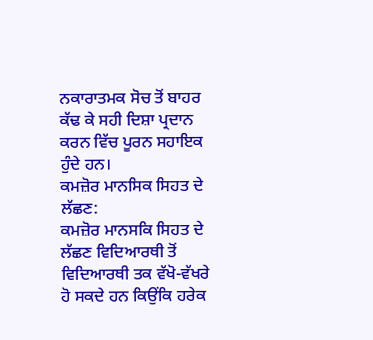ਨਕਾਰਾਤਮਕ ਸੋਚ ਤੋਂ ਬਾਹਰ ਕੱਢ ਕੇ ਸਹੀ ਦਿਸ਼ਾ ਪ੍ਰਦਾਨ ਕਰਨ ਵਿੱਚ ਪੂਰਨ ਸਹਾਇਕ ਹੁੰਦੇ ਹਨ।
ਕਮਜ਼ੋਰ ਮਾਨਸਿਕ ਸਿਹਤ ਦੇ ਲੱਛਣ:
ਕਮਜ਼ੋਰ ਮਾਨਸਕਿ ਸਿਹਤ ਦੇ ਲੱਛਣ ਵਿਦਿਆਰਥੀ ਤੋਂ ਵਿਦਿਆਰਥੀ ਤਕ ਵੱਖੋ-ਵੱਖਰੇ ਹੋ ਸਕਦੇ ਹਨ ਕਿਉਂਕਿ ਹਰੇਕ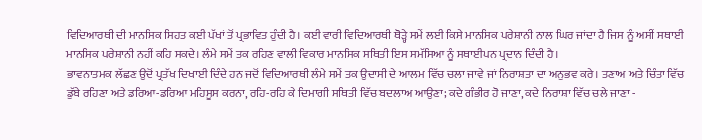ਵਿਦਿਆਰਥੀ ਦੀ ਮਾਨਸਿਕ ਸਿਹਤ ਕਈ ਪੱਖਾਂ ਤੋਂ ਪ੍ਰਭਾਵਿਤ ਹੁੰਦੀ ਹੈ। ਕਈ ਵਾਰੀ ਵਿਦਿਆਰਥੀ ਥੋੜ੍ਹੇ ਸਮੇਂ ਲਈ ਕਿਸੇ ਮਾਨਸਿਕ ਪਰੇਸ਼ਾਨੀ ਨਾਲ ਘਿਰ ਜਾਂਦਾ ਹੈ ਜਿਸ ਨੂੰ ਅਸੀਂ ਸਥਾਈ ਮਾਨਸਿਕ ਪਰੇਸ਼ਾਨੀ ਨਹੀਂ ਕਹਿ ਸਕਦੇ। ਲੰਮੇ ਸਮੇਂ ਤਕ ਰਹਿਣ ਵਾਲੀ ਵਿਕਾਰ ਮਾਨਸਿਕ ਸਥਿਤੀ ਇਸ ਸਮੱਸਿਆ ਨੂੰ ਸਥਾਈਪਨ ਪ੍ਰਦਾਨ ਦਿੰਦੀ ਹੈ।
ਭਾਵਨਾਤਮਕ ਲੱਛਣ ਉਦੋਂ ਪ੍ਰਤੱਖ ਦਿਖਾਈ ਦਿੰਦੇ ਹਨ ਜਦੋਂ ਵਿਦਿਆਰਥੀ ਲੰਮੇ ਸਮੇਂ ਤਕ ਉਦਾਸੀ ਦੇ ਆਲਮ ਵਿੱਚ ਚਲਾ ਜਾਵੇ ਜਾਂ ਨਿਰਾਸ਼ਤਾ ਦਾ ਅਨੁਭਵ ਕਰੇ। ਤਣਾਅ ਅਤੇ ਚਿੰਤਾ ਵਿੱਚ ਡੁੱਬੇ ਰਹਿਣਾ ਅਤੇ ਡਰਿਆ-ਡਰਿਆ ਮਹਿਸੂਸ ਕਰਨਾ, ਰਹਿ-ਰਹਿ ਕੇ ਦਿਮਾਗੀ ਸਥਿਤੀ ਵਿੱਚ ਬਦਲਾਅ ਆਉਣਾ; ਕਦੇ ਗੰਭੀਰ ਹੋ ਜਾਣਾ, ਕਦੇ ਨਿਰਾਸ਼ਾ ਵਿੱਚ ਚਲੇ ਜਾਣਾ -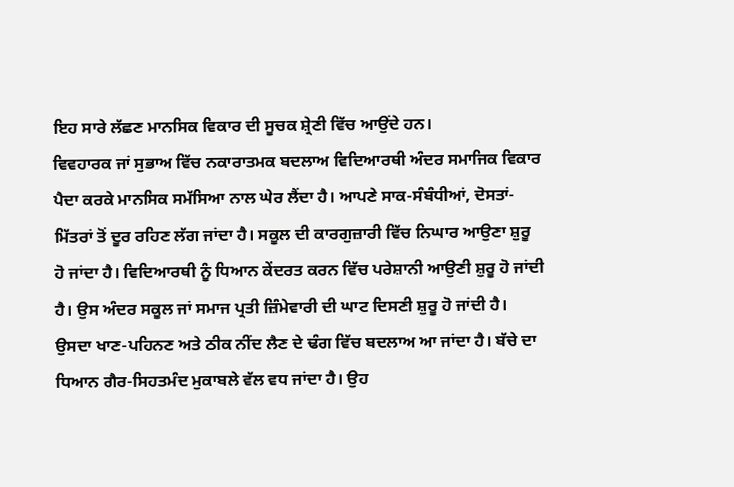ਇਹ ਸਾਰੇ ਲੱਛਣ ਮਾਨਸਿਕ ਵਿਕਾਰ ਦੀ ਸੂਚਕ ਸ਼੍ਰੇਣੀ ਵਿੱਚ ਆਉਂਦੇ ਹਨ।
ਵਿਵਹਾਰਕ ਜਾਂ ਸੁਭਾਅ ਵਿੱਚ ਨਕਾਰਾਤਮਕ ਬਦਲਾਅ ਵਿਦਿਆਰਥੀ ਅੰਦਰ ਸਮਾਜਿਕ ਵਿਕਾਰ ਪੈਦਾ ਕਰਕੇ ਮਾਨਸਿਕ ਸਮੱਸਿਆ ਨਾਲ ਘੇਰ ਲੈਂਦਾ ਹੈ। ਆਪਣੇ ਸਾਕ-ਸੰਬੰਧੀਆਂ, ਦੋਸਤਾਂ-ਮਿੱਤਰਾਂ ਤੋਂ ਦੂਰ ਰਹਿਣ ਲੱਗ ਜਾਂਦਾ ਹੈ। ਸਕੂਲ ਦੀ ਕਾਰਗੁਜ਼ਾਰੀ ਵਿੱਚ ਨਿਘਾਰ ਆਉਣਾ ਸ਼ੁਰੂ ਹੋ ਜਾਂਦਾ ਹੈ। ਵਿਦਿਆਰਥੀ ਨੂੰ ਧਿਆਨ ਕੇਂਦਰਤ ਕਰਨ ਵਿੱਚ ਪਰੇਸ਼ਾਨੀ ਆਉਣੀ ਸ਼ੁਰੂ ਹੋ ਜਾਂਦੀ ਹੈ। ਉਸ ਅੰਦਰ ਸਕੂਲ ਜਾਂ ਸਮਾਜ ਪ੍ਰਤੀ ਜ਼ਿੰਮੇਵਾਰੀ ਦੀ ਘਾਟ ਦਿਸਣੀ ਸ਼ੁਰੂ ਹੋ ਜਾਂਦੀ ਹੈ। ਉਸਦਾ ਖਾਣ-ਪਹਿਨਣ ਅਤੇ ਠੀਕ ਨੀਂਦ ਲੈਣ ਦੇ ਢੰਗ ਵਿੱਚ ਬਦਲਾਅ ਆ ਜਾਂਦਾ ਹੈ। ਬੱਚੇ ਦਾ ਧਿਆਨ ਗੈਰ-ਸਿਹਤਮੰਦ ਮੁਕਾਬਲੇ ਵੱਲ ਵਧ ਜਾਂਦਾ ਹੈ। ਉਹ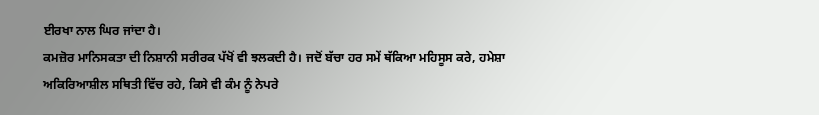ਈਰਖਾ ਨਾਲ ਘਿਰ ਜਾਂਦਾ ਹੈ।
ਕਮਜ਼ੋਰ ਮਾਨਿਸਕਤਾ ਦੀ ਨਿਸ਼ਾਨੀ ਸਰੀਰਕ ਪੱਖੋਂ ਵੀ ਝਲਕਦੀ ਹੈ। ਜਦੋਂ ਬੱਚਾ ਹਰ ਸਮੇਂ ਥੱਕਿਆ ਮਹਿਸੂਸ ਕਰੇ, ਹਮੇਸ਼ਾ ਅਕਿਰਿਆਸ਼ੀਲ ਸਥਿਤੀ ਵਿੱਚ ਰਹੇ, ਕਿਸੇ ਵੀ ਕੰਮ ਨੂੰ ਨੇਪਰੇ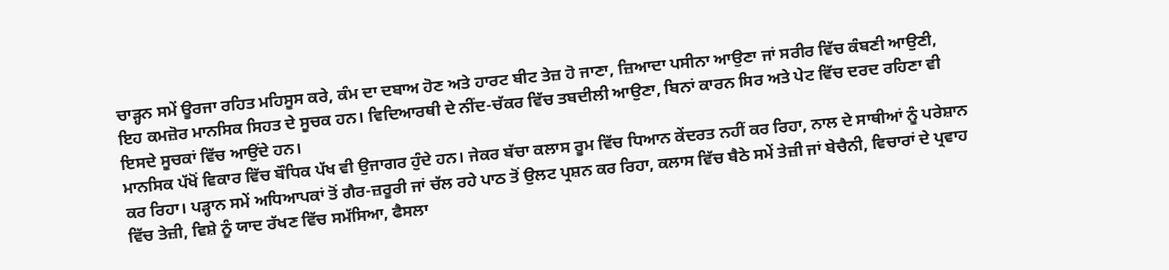ਚਾੜ੍ਹਨ ਸਮੇਂ ਊਰਜਾ ਰਹਿਤ ਮਹਿਸੂਸ ਕਰੇ, ਕੰਮ ਦਾ ਦਬਾਅ ਹੋਣ ਅਤੇ ਹਾਰਟ ਬੀਟ ਤੇਜ਼ ਹੋ ਜਾਣਾ, ਜ਼ਿਆਦਾ ਪਸੀਨਾ ਆਉਣਾ ਜਾਂ ਸਰੀਰ ਵਿੱਚ ਕੰਬਣੀ ਆਉਣੀ, ਇਹ ਕਮਜ਼ੋਰ ਮਾਨਸਿਕ ਸਿਹਤ ਦੇ ਸੂਚਕ ਹਨ। ਵਿਦਿਆਰਥੀ ਦੇ ਨੀਂਦ-ਚੱਕਰ ਵਿੱਚ ਤਬਦੀਲੀ ਆਉਣਾ, ਬਿਨਾਂ ਕਾਰਨ ਸਿਰ ਅਤੇ ਪੇਟ ਵਿੱਚ ਦਰਦ ਰਹਿਣਾ ਵੀ ਇਸਦੇ ਸੂਚਕਾਂ ਵਿੱਚ ਆਉਂਦੇ ਹਨ।
ਮਾਨਸਿਕ ਪੱਖੋਂ ਵਿਕਾਰ ਵਿੱਚ ਬੌਧਿਕ ਪੱਖ ਵੀ ਉਜਾਗਰ ਹੁੰਦੇ ਹਨ। ਜੇਕਰ ਬੱਚਾ ਕਲਾਸ ਰੂਮ ਵਿੱਚ ਧਿਆਨ ਕੇਂਦਰਤ ਨਹੀਂ ਕਰ ਰਿਹਾ, ਨਾਲ ਦੇ ਸਾਥੀਆਂ ਨੂੰ ਪਰੇਸ਼ਾਨ ਕਰ ਰਿਹਾ। ਪੜ੍ਹਾਨ ਸਮੇਂ ਅਧਿਆਪਕਾਂ ਤੋਂ ਗੈਰ-ਜ਼ਰੂਰੀ ਜਾਂ ਚੱਲ ਰਹੇ ਪਾਠ ਤੋਂ ਉਲਟ ਪ੍ਰਸ਼ਨ ਕਰ ਰਿਹਾ, ਕਲਾਸ ਵਿੱਚ ਬੈਠੇ ਸਮੇਂ ਤੇਜ਼ੀ ਜਾਂ ਬੇਚੈਨੀ, ਵਿਚਾਰਾਂ ਦੇ ਪ੍ਰਵਾਹ ਵਿੱਚ ਤੇਜ਼ੀ, ਵਿਸ਼ੇ ਨੂੰ ਯਾਦ ਰੱਖਣ ਵਿੱਚ ਸਮੱਸਿਆ, ਫੈਸਲਾ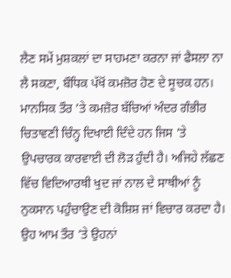ਲੈਣ ਸਮੇਂ ਮੁਸ਼ਕਲਾਂ ਦਾ ਸਾਹਮਣਾ ਕਰਨਾ ਜਾਂ ਫੈਸਲਾ ਨਾ ਲੈ ਸਕਣਾ, ਬੌਧਿਕ ਪੱਖੋਂ ਕਮਜ਼ੋਰ ਹੋਣ ਦੇ ਸੂਚਕ ਹਨ।
ਮਾਨਸਿਕ ਤੌਰ ’ਤੇ ਕਮਜ਼ੋਰ ਬੱਚਿਆਂ ਅੰਦਰ ਗੰਭੀਰ ਚਿਤਾਵਣੀ ਚਿੰਨ੍ਹ ਦਿਖਾਈ ਦਿੰਦੇ ਹਨ ਜਿਸ ’ਤੇ ਉਪਚਾਰਕ ਕਾਰਵਾਈ ਦੀ ਲੋੜ ਹੁੰਦੀ ਹੈ। ਅਜਿਹੇ ਲੱਛਣ ਵਿੱਚ ਵਿਦਿਆਰਥੀ ਖੁਦ ਜਾਂ ਨਾਲ ਦੇ ਸਾਥੀਆਂ ਨੂੰ ਨੁਕਸਾਨ ਪਹੁੰਚਾਉਣ ਦੀ ਕੋਸ਼ਿਸ਼ ਜਾਂ ਵਿਚਾਰ ਕਰਦਾ ਹੈ। ਉਹ ਆਮ ਤੌਰ ’ਤੇ ਉਹਨਾਂ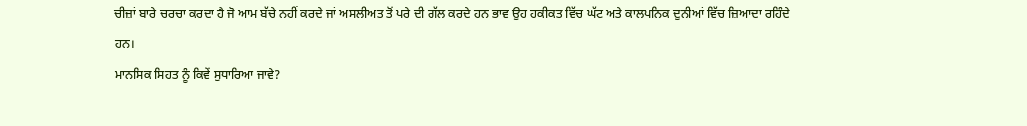ਚੀਜ਼ਾਂ ਬਾਰੇ ਚਰਚਾ ਕਰਦਾ ਹੈ ਜੋ ਆਮ ਬੱਚੇ ਨਹੀਂ ਕਰਦੇ ਜਾਂ ਅਸਲੀਅਤ ਤੋਂ ਪਰੇ ਦੀ ਗੱਲ ਕਰਦੇ ਹਨ ਭਾਵ ਉਹ ਹਕੀਕਤ ਵਿੱਚ ਘੱਟ ਅਤੇ ਕਾਲਪਨਿਕ ਦੁਨੀਆਂ ਵਿੱਚ ਜ਼ਿਆਦਾ ਰਹਿੰਦੇ ਹਨ।
ਮਾਨਸਿਕ ਸਿਹਤ ਨੂੰ ਕਿਵੇਂ ਸੁਧਾਰਿਆ ਜਾਵੇ?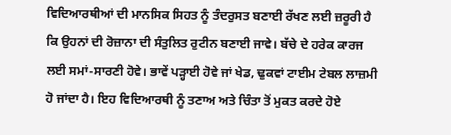ਵਿਦਿਆਰਥੀਆਂ ਦੀ ਮਾਨਸਿਕ ਸਿਹਤ ਨੂੰ ਤੰਦਰੁਸਤ ਬਣਾਈ ਰੱਖਣ ਲਈ ਜ਼ਰੂਰੀ ਹੈ ਕਿ ਉਹਨਾਂ ਦੀ ਰੋਜ਼ਾਨਾ ਦੀ ਸੰਤੁਲਿਤ ਰੁਟੀਨ ਬਣਾਈ ਜਾਵੇ। ਬੱਚੇ ਦੇ ਹਰੇਕ ਕਾਰਜ ਲਈ ਸਮਾਂ-ਸਾਰਣੀ ਹੋਵੇ। ਭਾਵੇਂ ਪੜ੍ਹਾਈ ਹੋਵੇ ਜਾਂ ਖੇਡ, ਢੁਕਵਾਂ ਟਾਈਮ ਟੇਬਲ ਲਾਜ਼ਮੀ ਹੋ ਜਾਂਦਾ ਹੈ। ਇਹ ਵਿਦਿਆਰਥੀ ਨੂੰ ਤਣਾਅ ਅਤੇ ਚਿੰਤਾ ਤੋਂ ਮੁਕਤ ਕਰਦੇ ਹੋਏ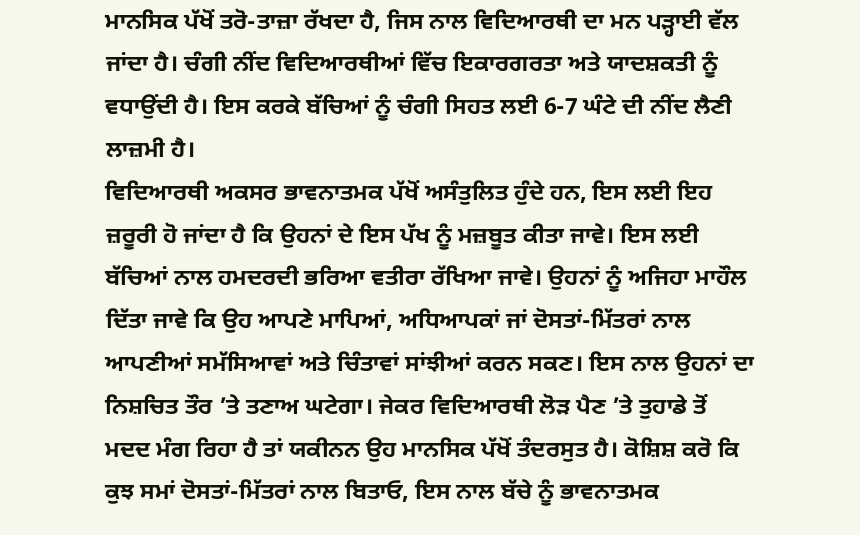ਮਾਨਸਿਕ ਪੱਖੋਂ ਤਰੋ-ਤਾਜ਼ਾ ਰੱਖਦਾ ਹੈ, ਜਿਸ ਨਾਲ ਵਿਦਿਆਰਥੀ ਦਾ ਮਨ ਪੜ੍ਹਾਈ ਵੱਲ ਜਾਂਦਾ ਹੈ। ਚੰਗੀ ਨੀਂਦ ਵਿਦਿਆਰਥੀਆਂ ਵਿੱਚ ਇਕਾਰਗਰਤਾ ਅਤੇ ਯਾਦਸ਼ਕਤੀ ਨੂੰ ਵਧਾਉਂਦੀ ਹੈ। ਇਸ ਕਰਕੇ ਬੱਚਿਆਂ ਨੂੰ ਚੰਗੀ ਸਿਹਤ ਲਈ 6-7 ਘੰਟੇ ਦੀ ਨੀਂਦ ਲੈਣੀ ਲਾਜ਼ਮੀ ਹੈ।
ਵਿਦਿਆਰਥੀ ਅਕਸਰ ਭਾਵਨਾਤਮਕ ਪੱਖੋਂ ਅਸੰਤੁਲਿਤ ਹੁੰਦੇ ਹਨ, ਇਸ ਲਈ ਇਹ ਜ਼ਰੂਰੀ ਹੋ ਜਾਂਦਾ ਹੈ ਕਿ ਉਹਨਾਂ ਦੇ ਇਸ ਪੱਖ ਨੂੰ ਮਜ਼ਬੂਤ ਕੀਤਾ ਜਾਵੇ। ਇਸ ਲਈ ਬੱਚਿਆਂ ਨਾਲ ਹਮਦਰਦੀ ਭਰਿਆ ਵਤੀਰਾ ਰੱਖਿਆ ਜਾਵੇ। ਉਹਨਾਂ ਨੂੰ ਅਜਿਹਾ ਮਾਹੌਲ ਦਿੱਤਾ ਜਾਵੇ ਕਿ ਉਹ ਆਪਣੇ ਮਾਪਿਆਂ, ਅਧਿਆਪਕਾਂ ਜਾਂ ਦੋਸਤਾਂ-ਮਿੱਤਰਾਂ ਨਾਲ ਆਪਣੀਆਂ ਸਮੱਸਿਆਵਾਂ ਅਤੇ ਚਿੰਤਾਵਾਂ ਸਾਂਝੀਆਂ ਕਰਨ ਸਕਣ। ਇਸ ਨਾਲ ਉਹਨਾਂ ਦਾ ਨਿਸ਼ਚਿਤ ਤੌਰ ’ਤੇ ਤਣਾਅ ਘਟੇਗਾ। ਜੇਕਰ ਵਿਦਿਆਰਥੀ ਲੋੜ ਪੈਣ ’ਤੇ ਤੁਹਾਡੇ ਤੋਂ ਮਦਦ ਮੰਗ ਰਿਹਾ ਹੈ ਤਾਂ ਯਕੀਨਨ ਉਹ ਮਾਨਸਿਕ ਪੱਖੋਂ ਤੰਦਰਸੁਤ ਹੈ। ਕੋਸ਼ਿਸ਼ ਕਰੋ ਕਿ ਕੁਝ ਸਮਾਂ ਦੋਸਤਾਂ-ਮਿੱਤਰਾਂ ਨਾਲ ਬਿਤਾਓ, ਇਸ ਨਾਲ ਬੱਚੇ ਨੂੰ ਭਾਵਨਾਤਮਕ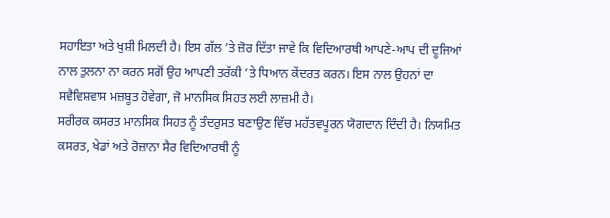ਸਹਾਇਤਾ ਅਤੇ ਖੁਸ਼ੀ ਮਿਲਦੀ ਹੈ। ਇਸ ਗੱਲ ’ਤੇ ਜ਼ੋਰ ਦਿੱਤਾ ਜਾਵੇ ਕਿ ਵਿਦਿਆਰਥੀ ਆਪਣੇ-ਆਪ ਦੀ ਦੂਜਿਆਂ ਨਾਲ ਤੁਲਨਾ ਨਾ ਕਰਨ ਸਗੋਂ ਉਹ ਆਪਣੀ ਤਰੱਕੀ ’ਤੇ ਧਿਆਨ ਕੇਂਦਰਤ ਕਰਨ। ਇਸ ਨਾਲ ਉਹਨਾਂ ਦਾ ਸਵੈਵਿਸ਼ਵਾਸ ਮਜ਼ਬੂਤ ਹੋਵੇਗਾ, ਜੋ ਮਾਨਸਿਕ ਸਿਹਤ ਲਈ ਲਾਜ਼ਮੀ ਹੈ।
ਸਰੀਰਕ ਕਸਰਤ ਮਾਨਸਿਕ ਸਿਹਤ ਨੂੰ ਤੰਦਰੁਸਤ ਬਣਾਉਣ ਵਿੱਚ ਮਹੱਤਵਪੂਰਨ ਯੋਗਦਾਨ ਦਿੰਦੀ ਹੈ। ਨਿਯਮਿਤ ਕਸਰਤ, ਖੇਡਾਂ ਅਤੇ ਰੋਜ਼ਾਨਾ ਸੈਰ ਵਿਦਿਆਰਥੀ ਨੂੰ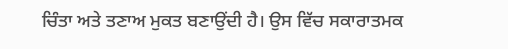ਚਿੰਤਾ ਅਤੇ ਤਣਾਅ ਮੁਕਤ ਬਣਾਉਂਦੀ ਹੈ। ਉਸ ਵਿੱਚ ਸਕਾਰਾਤਮਕ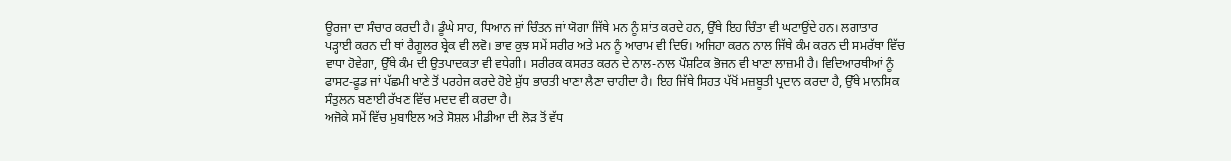ਊਰਜਾ ਦਾ ਸੰਚਾਰ ਕਰਦੀ ਹੈ। ਡੂੰਘੇ ਸਾਹ, ਧਿਆਨ ਜਾਂ ਚਿੰਤਨ ਜਾਂ ਯੋਗਾ ਜਿੱਥੇ ਮਨ ਨੂੰ ਸ਼ਾਂਤ ਕਰਦੇ ਹਨ, ਉੱਥੇ ਇਹ ਚਿੰਤਾ ਵੀ ਘਟਾਉਂਦੇ ਹਨ। ਲਗਾਤਾਰ ਪੜ੍ਹਾਈ ਕਰਨ ਦੀ ਥਾਂ ਰੈਗੂਲਰ ਬ੍ਰੇਕ ਵੀ ਲਵੋ। ਭਾਵ ਕੁਝ ਸਮੇਂ ਸਰੀਰ ਅਤੇ ਮਨ ਨੂੰ ਆਰਾਮ ਵੀ ਦਿਓ। ਅਜਿਹਾ ਕਰਨ ਨਾਲ ਜਿੱਥੇ ਕੰਮ ਕਰਨ ਦੀ ਸਮਰੱਥਾ ਵਿੱਚ ਵਾਧਾ ਹੋਵੇਗਾ, ਉੱਥੇ ਕੰਮ ਦੀ ਉਤਪਾਦਕਤਾ ਵੀ ਵਧੇਗੀ। ਸਰੀਰਕ ਕਸਰਤ ਕਰਨ ਦੇ ਨਾਲ-ਨਾਲ ਪੌਸ਼ਟਿਕ ਭੋਜਨ ਵੀ ਖਾਣਾ ਲਾਜ਼ਮੀ ਹੈ। ਵਿਦਿਆਰਥੀਆਂ ਨੂੰ ਫਾਸਟ-ਫੂਡ ਜਾਂ ਪੱਛਮੀ ਖਾਣੇ ਤੋਂ ਪਰਹੇਜ ਕਰਦੇ ਹੋਏ ਸ਼ੁੱਧ ਭਾਰਤੀ ਖਾਣਾ ਲੈਣਾ ਚਾਹੀਦਾ ਹੈ। ਇਹ ਜਿੱਥੇ ਸਿਹਤ ਪੱਖੋਂ ਮਜ਼ਬੂਤੀ ਪ੍ਰਦਾਨ ਕਰਦਾ ਹੈ, ਉੱਥੇ ਮਾਨਸਿਕ ਸੰਤੁਲਨ ਬਣਾਈ ਰੱਖਣ ਵਿੱਚ ਮਦਦ ਵੀ ਕਰਦਾ ਹੈ।
ਅਜੋਕੇ ਸਮੇਂ ਵਿੱਚ ਮੁਬਾਇਲ ਅਤੇ ਸੋਸ਼ਲ ਮੀਡੀਆ ਦੀ ਲੋੜ ਤੋਂ ਵੱਧ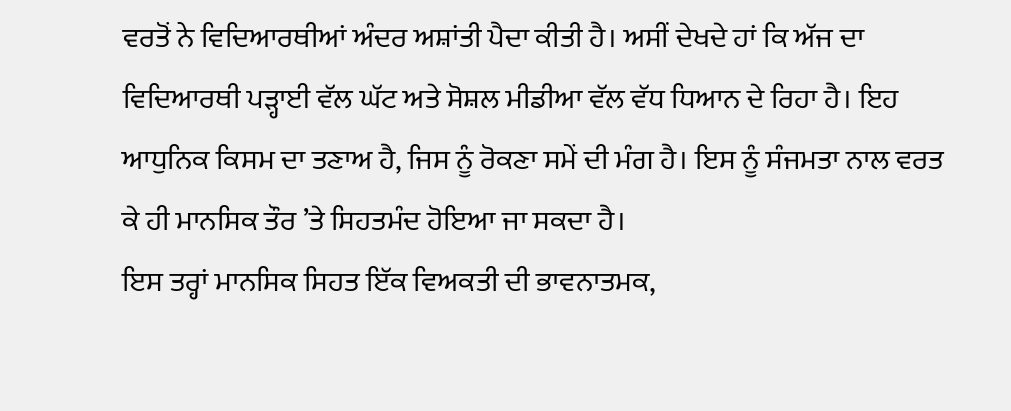ਵਰਤੋਂ ਨੇ ਵਿਦਿਆਰਥੀਆਂ ਅੰਦਰ ਅਸ਼ਾਂਤੀ ਪੈਦਾ ਕੀਤੀ ਹੈ। ਅਸੀਂ ਦੇਖਦੇ ਹਾਂ ਕਿ ਅੱਜ ਦਾ ਵਿਦਿਆਰਥੀ ਪੜ੍ਹਾਈ ਵੱਲ ਘੱਟ ਅਤੇ ਸੋਸ਼ਲ ਮੀਡੀਆ ਵੱਲ ਵੱਧ ਧਿਆਨ ਦੇ ਰਿਹਾ ਹੈ। ਇਹ ਆਧੁਨਿਕ ਕਿਸਮ ਦਾ ਤਣਾਅ ਹੈ, ਜਿਸ ਨੂੰ ਰੋਕਣਾ ਸਮੇਂ ਦੀ ਮੰਗ ਹੈ। ਇਸ ਨੂੰ ਸੰਜਮਤਾ ਨਾਲ ਵਰਤ ਕੇ ਹੀ ਮਾਨਸਿਕ ਤੌਰ ’ਤੇ ਸਿਹਤਮੰਦ ਹੋਇਆ ਜਾ ਸਕਦਾ ਹੈ।
ਇਸ ਤਰ੍ਹਾਂ ਮਾਨਸਿਕ ਸਿਹਤ ਇੱਕ ਵਿਅਕਤੀ ਦੀ ਭਾਵਨਾਤਮਕ,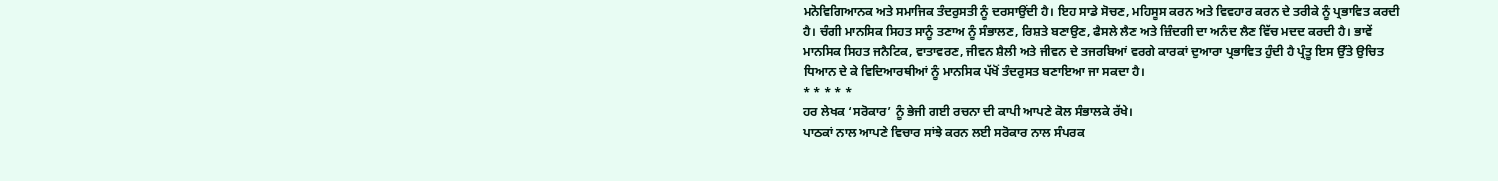ਮਨੋਵਿਗਿਆਨਕ ਅਤੇ ਸਮਾਜਿਕ ਤੰਦਰੁਸਤੀ ਨੂੰ ਦਰਸਾਉਂਦੀ ਹੈ। ਇਹ ਸਾਡੇ ਸੋਚਣ, ਮਹਿਸੂਸ ਕਰਨ ਅਤੇ ਵਿਵਹਾਰ ਕਰਨ ਦੇ ਤਰੀਕੇ ਨੂੰ ਪ੍ਰਭਾਵਿਤ ਕਰਦੀ ਹੈ। ਚੰਗੀ ਮਾਨਸਿਕ ਸਿਹਤ ਸਾਨੂੰ ਤਣਾਅ ਨੂੰ ਸੰਭਾਲਣ, ਰਿਸ਼ਤੇ ਬਣਾਉਣ, ਫੈਸਲੇ ਲੈਣ ਅਤੇ ਜ਼ਿੰਦਗੀ ਦਾ ਅਨੰਦ ਲੈਣ ਵਿੱਚ ਮਦਦ ਕਰਦੀ ਹੈ। ਭਾਵੇਂ ਮਾਨਸਿਕ ਸਿਹਤ ਜਨੈਟਿਕ, ਵਾਤਾਵਰਣ, ਜੀਵਨ ਸ਼ੈਲੀ ਅਤੇ ਜੀਵਨ ਦੇ ਤਜਰਬਿਆਂ ਵਰਗੇ ਕਾਰਕਾਂ ਦੁਆਰਾ ਪ੍ਰਭਾਵਿਤ ਹੁੰਦੀ ਹੈ ਪ੍ਰੰਤੂ ਇਸ ਉੱਤੇ ਉਚਿਤ ਧਿਆਨ ਦੇ ਕੇ ਵਿਦਿਆਰਥੀਆਂ ਨੂੰ ਮਾਨਸਿਕ ਪੱਖੋਂ ਤੰਦਰੁਸਤ ਬਣਾਇਆ ਜਾ ਸਕਦਾ ਹੈ।
* * * * *
ਹਰ ਲੇਖਕ ‘ਸਰੋਕਾਰ’ ਨੂੰ ਭੇਜੀ ਗਈ ਰਚਨਾ ਦੀ ਕਾਪੀ ਆਪਣੇ ਕੋਲ ਸੰਭਾਲਕੇ ਰੱਖੇ।
ਪਾਠਕਾਂ ਨਾਲ ਆਪਣੇ ਵਿਚਾਰ ਸਾਂਝੇ ਕਰਨ ਲਈ ਸਰੋਕਾਰ ਨਾਲ ਸੰਪਰਕ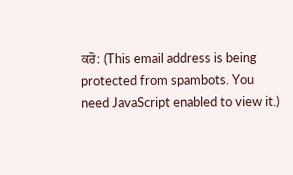ਕਰੋ: (This email address is being protected from spambots. You need JavaScript enabled to view it.)